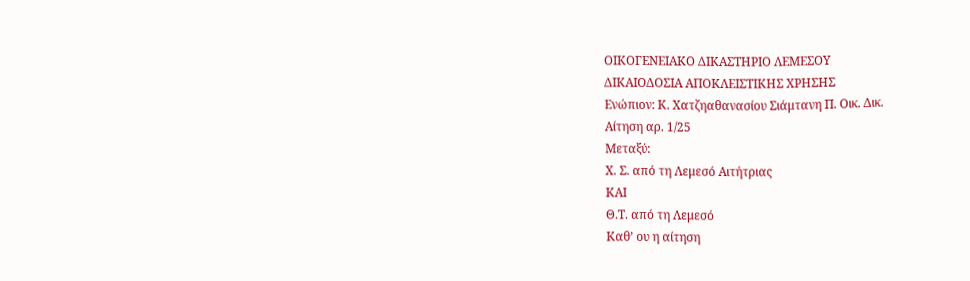ΟΙΚΟΓΕΝΕΙΑΚΟ ΔΙΚΑΣΤΗΡΙΟ ΛΕΜΕΣΟΥ
ΔΙΚΑΙΟΔΟΣΙΑ ΑΠΟΚΛΕΙΣΤΙΚΗΣ ΧΡΗΣΗΣ
Ενώπιον: Κ. Χατζηαθανασίου Σιάμτανη Π. Οικ. Δικ.
Aίτηση αρ. 1/25
Μεταξύ:
Χ. Σ. από τη Λεμεσό Αιτήτριας
ΚΑΙ
Θ.Τ. από τη Λεμεσό
Καθ’ ου η αίτηση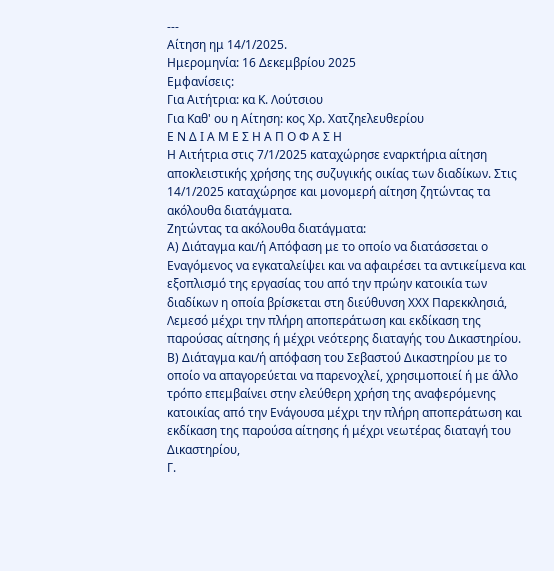---
Αίτηση ημ 14/1/2025.
Ημερομηνία: 16 Δεκεμβρίου 2025
Εμφανίσεις:
Για Αιτήτρια: κα Κ. Λούτσιου
Για Καθ' ου η Αίτηση: κος Χρ. Χατζηελευθερίου
Ε Ν Δ Ι Α Μ Ε Σ Η Α Π Ο Φ Α Σ Η
Η Αιτήτρια στις 7/1/2025 καταχώρησε εναρκτήρια αίτηση αποκλειστικής χρήσης της συζυγικής οικίας των διαδίκων. Στις 14/1/2025 καταχώρησε και μονομερή αίτηση ζητώντας τα ακόλουθα διατάγματα.
Ζητώντας τα ακόλουθα διατάγματα:
Α) Διάταγμα και/ή Απόφαση με το οποίο να διατάσσεται ο Εναγόμενος να εγκαταλείψει και να αφαιρέσει τα αντικείμενα και εξοπλισμό της εργασίας του από την πρώην κατοικία των διαδίκων η οποία βρίσκεται στη διεύθυνση ΧΧΧ Παρεκκλησιά, Λεμεσό μέχρι την πλήρη αποπεράτωση και εκδίκαση της παρούσας αίτησης ή μέχρι νεότερης διαταγής του Δικαστηρίου.
Β) Διάταγμα και/ή απόφαση του Σεβαστού Δικαστηρίου με το οποίο να απαγορεύεται να παρενοχλεί, χρησιμοποιεί ή με άλλο τρόπο επεμβαίνει στην ελεύθερη χρήση της αναφερόμενης κατοικίας από την Ενάγουσα μέχρι την πλήρη αποπεράτωση και εκδίκαση της παρούσα αίτησης ή μέχρι νεωτέρας διαταγή του Δικαστηρίου,
Γ.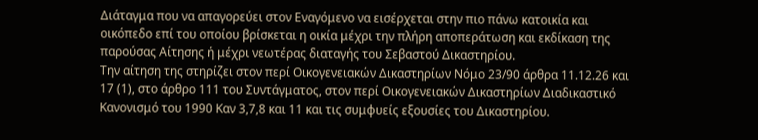Διάταγμα που να απαγορεύει στον Εναγόμενο να εισέρχεται στην πιο πάνω κατοικία και οικόπεδο επί του οποίου βρίσκεται η οικία μέχρι την πλήρη αποπεράτωση και εκδίκαση της παρούσας Αίτησης ή μέχρι νεωτέρας διαταγής του Σεβαστού Δικαστηρίου.
Την αίτηση της στηρίζει στον περί Οικογενειακών Δικαστηρίων Νόμο 23/90 άρθρα 11.12.26 και 17 (1), στο άρθρο 111 του Συντάγματος, στον περί Οικογενειακών Δικαστηρίων Διαδικαστικό Κανονισμό του 1990 Καν 3,7,8 και 11 και τις συμφυείς εξουσίες του Δικαστηρίου.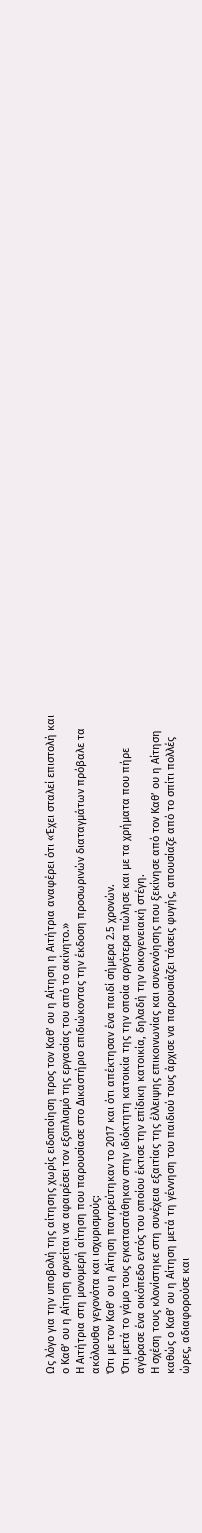Ως λόγο για την υποβολή της αίτησης χωρίς ειδοποίηση προς τον Καθ’ ου η Αίτηση η Αιτήτρια αναφέρει ότι «Έχει σταλεί επιστολή και ο Καθ’ ου η Αίτηση αρνείται να αφαιρέσει τον εξοπλισμό της εργασίας του από το ακίνητο.»
Η Αιτήτρια στη μονομερή αίτηση που παρουσίασε στο Δικαστήριο επιδιώκοντας την έκδοση προσωρινών διαταγμάτων πρόβαλε τα ακόλουθα γεγονότα και ισχυρισμούς:
Ότι με τον Καθ’ ου η Αίτηση παντρεύτηκαν το 2017 και ότι απέκτησαν ένα παιδί σήμερα 2.5 χρονών.
Ότι μετά το γάμο τους εγκαταστάθηκαν στην ιδιόκτητη κατοικία της την οποία αργότερα πώλησε και με τα χρήματα που πήρε αγόρασε ένα οικόπεδο εντός του οποίου έκτισε την επίδικη κατοικία, δηλαδή την οικογενειακή στέγη.
Η σχέση τους κλονίστηκε στη συνέχεια εξαιτίας της έλλειψης επικοινωνίας και συνεννόησης που ξεκίνησε από τον Καθ’ ου η Αίτηση καθώς ο Καθ’ ου η Αίτηση μετά τη γέννηση του παιδιού τους άρχισε να παρουσιάζει τάσεις φυγής, απουσίαζε από το σπίτι πολλές ώρες, αδιαφορούσε και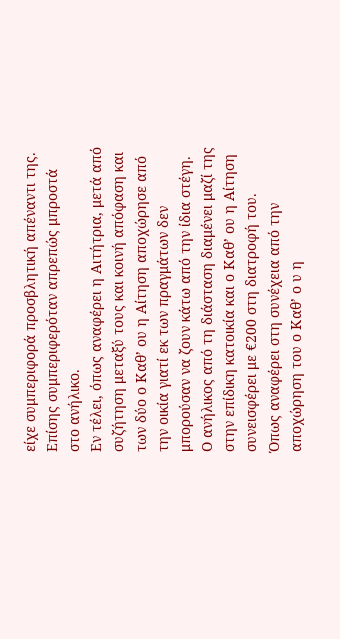είχε συμπεριφορά προσβλητική απέναντι της. Επίσης συμπεριφερόταν απρεπώς μπροστά στο ανήλικο.
Εν τέλει, όπως αναφέρει η Αιτήτρια, μετά από συζήτηση μεταξύ τους και κοινή απόφαση και των δύο ο Καθ’ ου η Αίτηση αποχώρησε από την οικία γιατί εκ των πραγμάτων δεν μπορούσαν να ζουν κάτω από την ίδια στέγη.
Ο ανήλικος από τη διάσταση διαμένει μαζί της στην επίδικη κατοικία και ο Καθ’ ου η Αίτηση συνεισφέρει με €200 στη διατροφή του.
Όπως αναφέρει στη συνέχεια από την αποχώρηση του ο Καθ’ ο υ η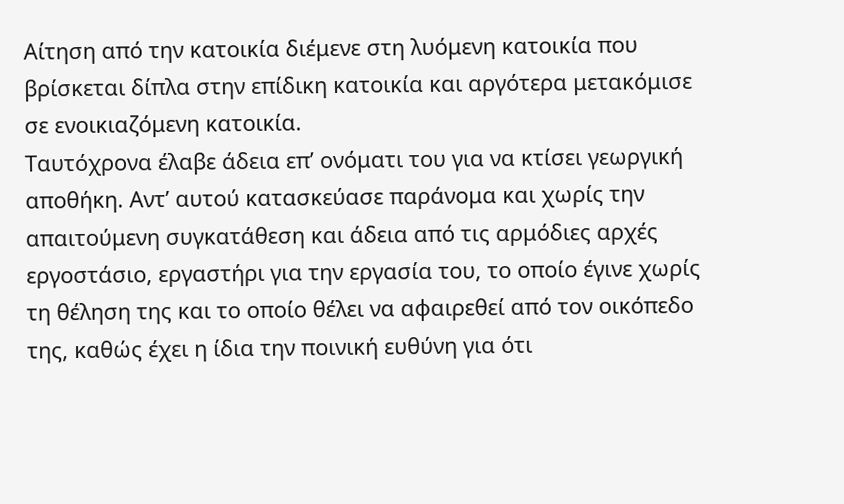Αίτηση από την κατοικία διέμενε στη λυόμενη κατοικία που βρίσκεται δίπλα στην επίδικη κατοικία και αργότερα μετακόμισε σε ενοικιαζόμενη κατοικία.
Ταυτόχρονα έλαβε άδεια επ’ ονόματι του για να κτίσει γεωργική αποθήκη. Αντ’ αυτού κατασκεύασε παράνομα και χωρίς την απαιτούμενη συγκατάθεση και άδεια από τις αρμόδιες αρχές εργοστάσιο, εργαστήρι για την εργασία του, το οποίο έγινε χωρίς τη θέληση της και το οποίο θέλει να αφαιρεθεί από τον οικόπεδο της, καθώς έχει η ίδια την ποινική ευθύνη για ότι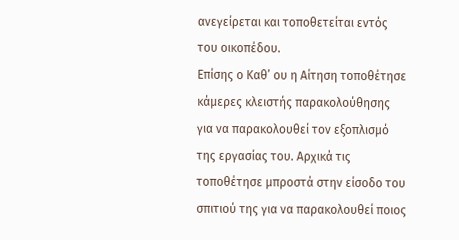ανεγείρεται και τοποθετείται εντός του οικοπέδου.
Επίσης ο Καθ’ ου η Αίτηση τοποθέτησε κάμερες κλειστής παρακολούθησης για να παρακολουθεί τον εξοπλισμό της εργασίας του. Αρχικά τις τοποθέτησε μπροστά στην είσοδο του σπιτιού της για να παρακολουθεί ποιος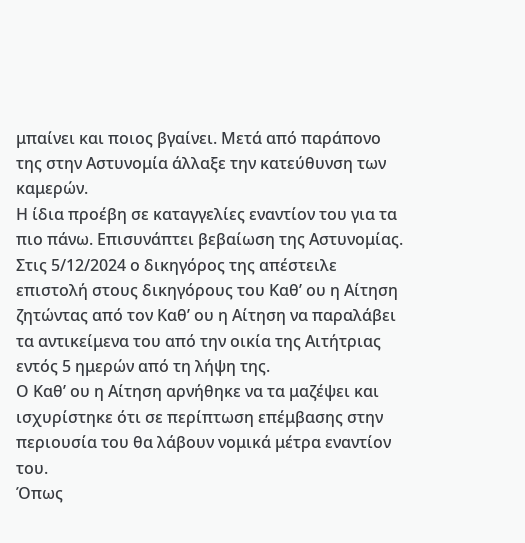μπαίνει και ποιος βγαίνει. Μετά από παράπονο της στην Αστυνομία άλλαξε την κατεύθυνση των καμερών.
Η ίδια προέβη σε καταγγελίες εναντίον του για τα πιο πάνω. Επισυνάπτει βεβαίωση της Αστυνομίας.
Στις 5/12/2024 ο δικηγόρος της απέστειλε επιστολή στους δικηγόρους του Καθ’ ου η Αίτηση ζητώντας από τον Καθ’ ου η Αίτηση να παραλάβει τα αντικείμενα του από την οικία της Αιτήτριας εντός 5 ημερών από τη λήψη της.
Ο Καθ’ ου η Αίτηση αρνήθηκε να τα μαζέψει και ισχυρίστηκε ότι σε περίπτωση επέμβασης στην περιουσία του θα λάβουν νομικά μέτρα εναντίον του.
Όπως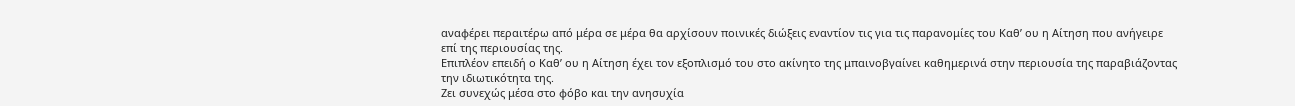αναφέρει περαιτέρω από μέρα σε μέρα θα αρχίσουν ποινικές διώξεις εναντίον τις για τις παρανομίες του Καθ’ ου η Αίτηση που ανήγειρε επί της περιουσίας της.
Επιπλέον επειδή ο Καθ’ ου η Αίτηση έχει τον εξοπλισμό του στο ακίνητο της μπαινοβγαίνει καθημερινά στην περιουσία της παραβιάζοντας την ιδιωτικότητα της.
Ζει συνεχώς μέσα στο φόβο και την ανησυχία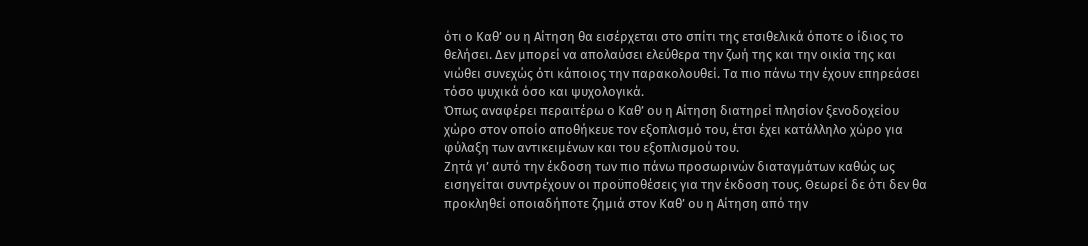ότι ο Καθ’ ου η Αίτηση θα εισέρχεται στο σπίτι της ετσιθελικά όποτε ο ίδιος το θελήσει. Δεν μπορεί να απολαύσει ελεύθερα την ζωή της και την οικία της και νιώθει συνεχώς ότι κάποιος την παρακολουθεί. Τα πιο πάνω την έχουν επηρεάσει τόσο ψυχικά όσο και ψυχολογικά.
Όπως αναφέρει περαιτέρω ο Καθ’ ου η Αίτηση διατηρεί πλησίον ξενοδοχείου χώρο στον οποίο αποθήκευε τον εξοπλισμό του, έτσι έχει κατάλληλο χώρο για φύλαξη των αντικειμένων και του εξοπλισμού του.
Ζητά γι’ αυτό την έκδοση των πιο πάνω προσωρινών διαταγμάτων καθώς ως εισηγείται συντρέχουν οι προϋποθέσεις για την έκδοση τους. Θεωρεί δε ότι δεν θα προκληθεί οποιαδήποτε ζημιά στον Καθ’ ου η Αίτηση από την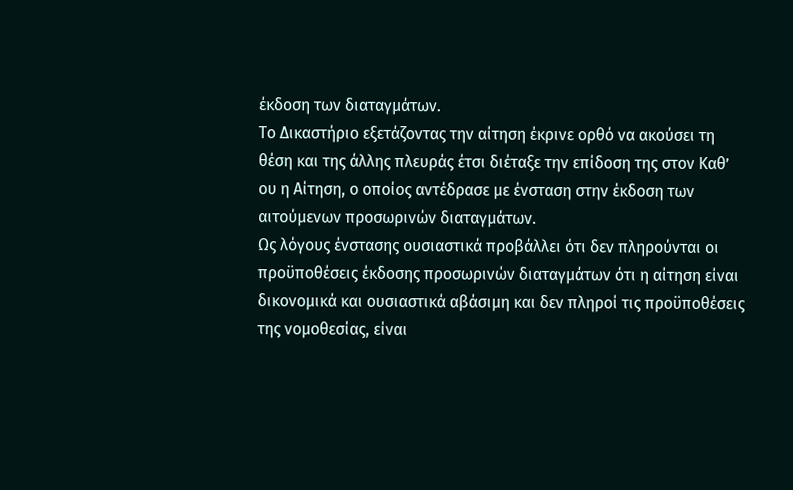έκδοση των διαταγμάτων.
Το Δικαστήριο εξετάζοντας την αίτηση έκρινε ορθό να ακούσει τη θέση και της άλλης πλευράς έτσι διέταξε την επίδοση της στον Καθ’ ου η Αίτηση, ο οποίος αντέδρασε με ένσταση στην έκδοση των αιτούμενων προσωρινών διαταγμάτων.
Ως λόγους ένστασης ουσιαστικά προβάλλει ότι δεν πληρούνται οι προϋποθέσεις έκδοσης προσωρινών διαταγμάτων ότι η αίτηση είναι δικονομικά και ουσιαστικά αβάσιμη και δεν πληροί τις προϋποθέσεις της νομοθεσίας, είναι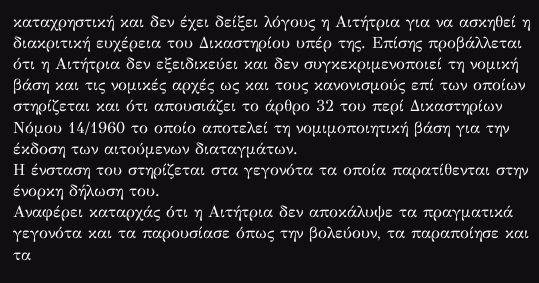καταχρηστική και δεν έχει δείξει λόγους η Αιτήτρια για να ασκηθεί η διακριτική ευχέρεια του Δικαστηρίου υπέρ της. Επίσης προβάλλεται ότι η Αιτήτρια δεν εξειδικεύει και δεν συγκεκριμενοποιεί τη νομική βάση και τις νομικές αρχές ως και τους κανονισμούς επί των οποίων στηρίζεται και ότι απουσιάζει το άρθρο 32 του περί Δικαστηρίων Νόμου 14/1960 το οποίο αποτελεί τη νομιμοποιητική βάση για την έκδοση των αιτούμενων διαταγμάτων.
Η ένσταση του στηρίζεται στα γεγονότα τα οποία παρατίθενται στην ένορκη δήλωση του.
Αναφέρει καταρχάς ότι η Αιτήτρια δεν αποκάλυψε τα πραγματικά γεγονότα και τα παρουσίασε όπως την βολεύουν, τα παραποίησε και τα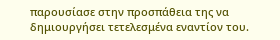παρουσίασε στην προσπάθεια της να δημιουργήσει τετελεσμένα εναντίον του.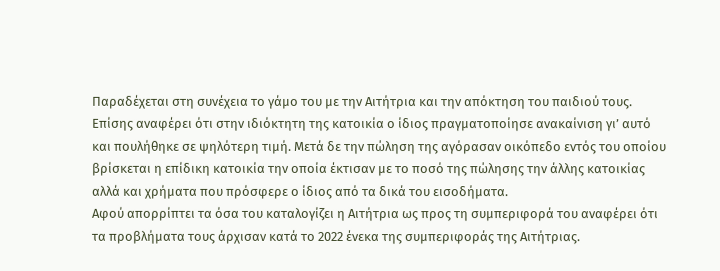Παραδέχεται στη συνέχεια το γάμο του με την Αιτήτρια και την απόκτηση του παιδιού τους.
Επίσης αναφέρει ότι στην ιδιόκτητη της κατοικία ο ίδιος πραγματοποίησε ανακαίνιση γι’ αυτό και πουλήθηκε σε ψηλότερη τιμή. Μετά δε την πώληση της αγόρασαν οικόπεδο εντός του οποίου βρίσκεται η επίδικη κατοικία την οποία έκτισαν με το ποσό της πώλησης την άλλης κατοικίας αλλά και χρήματα που πρόσφερε ο ίδιος από τα δικά του εισοδήματα.
Αφού απορρίπτει τα όσα του καταλογίζει η Αιτήτρια ως προς τη συμπεριφορά του αναφέρει ότι τα προβλήματα τους άρχισαν κατά το 2022 ένεκα της συμπεριφοράς της Αιτήτριας.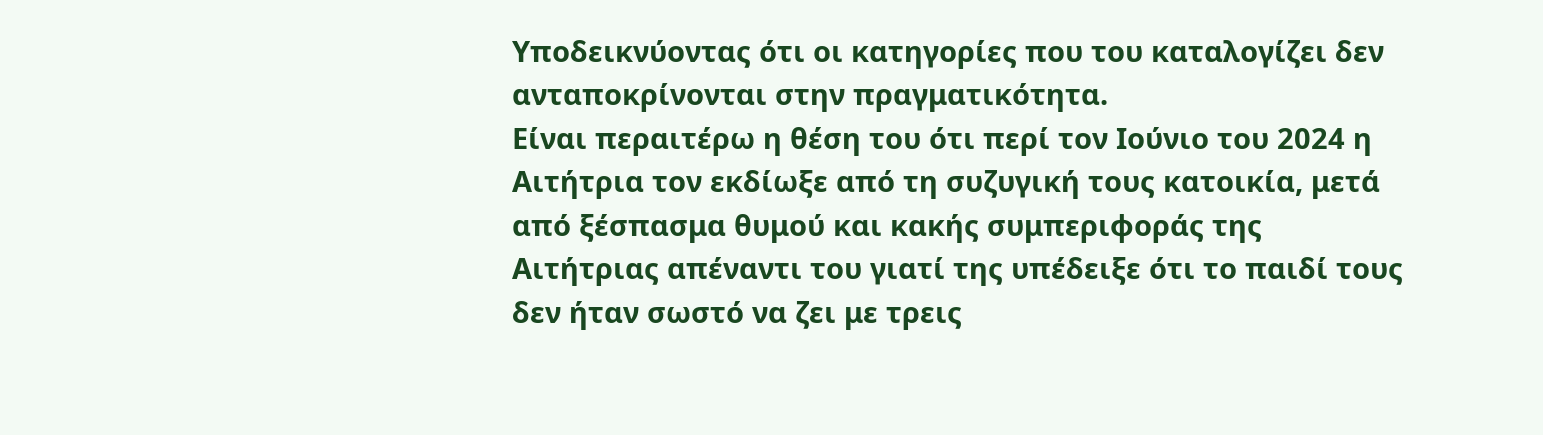Υποδεικνύοντας ότι οι κατηγορίες που του καταλογίζει δεν ανταποκρίνονται στην πραγματικότητα.
Είναι περαιτέρω η θέση του ότι περί τον Ιούνιο του 2024 η Αιτήτρια τον εκδίωξε από τη συζυγική τους κατοικία, μετά από ξέσπασμα θυμού και κακής συμπεριφοράς της Αιτήτριας απέναντι του γιατί της υπέδειξε ότι το παιδί τους δεν ήταν σωστό να ζει με τρεις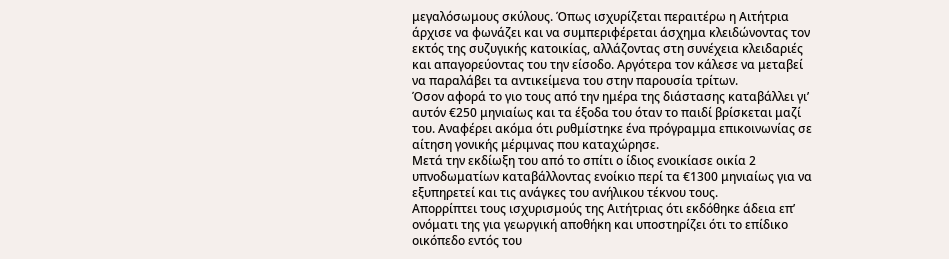μεγαλόσωμους σκύλους. Όπως ισχυρίζεται περαιτέρω η Αιτήτρια άρχισε να φωνάζει και να συμπεριφέρεται άσχημα κλειδώνοντας τον εκτός της συζυγικής κατοικίας, αλλάζοντας στη συνέχεια κλειδαριές και απαγορεύοντας του την είσοδο. Αργότερα τον κάλεσε να μεταβεί να παραλάβει τα αντικείμενα του στην παρουσία τρίτων.
Όσον αφορά το γιο τους από την ημέρα της διάστασης καταβάλλει γι’ αυτόν €250 μηνιαίως και τα έξοδα του όταν το παιδί βρίσκεται μαζί του. Αναφέρει ακόμα ότι ρυθμίστηκε ένα πρόγραμμα επικοινωνίας σε αίτηση γονικής μέριμνας που καταχώρησε.
Μετά την εκδίωξη του από το σπίτι ο ίδιος ενοικίασε οικία 2 υπνοδωματίων καταβάλλοντας ενοίκιο περί τα €1300 μηνιαίως για να εξυπηρετεί και τις ανάγκες του ανήλικου τέκνου τους.
Απορρίπτει τους ισχυρισμούς της Αιτήτριας ότι εκδόθηκε άδεια επ’ ονόματι της για γεωργική αποθήκη και υποστηρίζει ότι το επίδικο οικόπεδο εντός του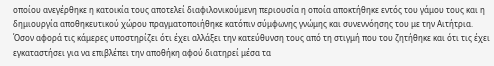οποίου ανεγέρθηκε η κατοικία τους αποτελεί διαφιλονικούμενη περιουσία η οποία αποκτήθηκε εντός του γάμου τους και η δημιουργία αποθηκευτικού χώρου πραγματοποιήθηκε κατόπιν σύμφωνης γνώμης και συνεννόησης του με την Αιτήτρια.
Όσον αφορά τις κάμερες υποστηρίζει ότι έχει αλλάξει την κατεύθυνση τους από τη στιγμή που του ζητήθηκε και ότι τις έχει εγκαταστήσει για να επιβλέπει την αποθήκη αφού διατηρεί μέσα τα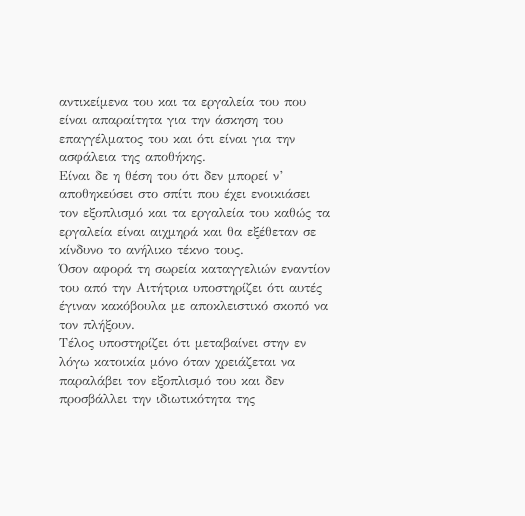αντικείμενα του και τα εργαλεία του που είναι απαραίτητα για την άσκηση του επαγγέλματος του και ότι είναι για την ασφάλεια της αποθήκης.
Είναι δε η θέση του ότι δεν μπορεί ν’ αποθηκεύσει στο σπίτι που έχει ενοικιάσει τον εξοπλισμό και τα εργαλεία του καθώς τα εργαλεία είναι αιχμηρά και θα εξέθεταν σε κίνδυνο το ανήλικο τέκνο τους.
Όσον αφορά τη σωρεία καταγγελιών εναντίον του από την Αιτήτρια υποστηρίζει ότι αυτές έγιναν κακόβουλα με αποκλειστικό σκοπό να τον πλήξουν.
Τέλος υποστηρίζει ότι μεταβαίνει στην εν λόγω κατοικία μόνο όταν χρειάζεται να παραλάβει τον εξοπλισμό του και δεν προσβάλλει την ιδιωτικότητα της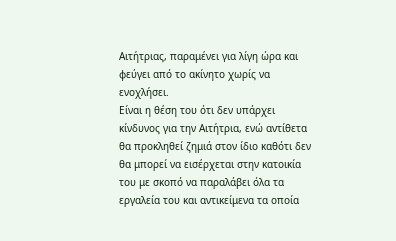Αιτήτριας, παραμένει για λίγη ώρα και φεύγει από το ακίνητο χωρίς να ενοχλήσει.
Είναι η θέση του ότι δεν υπάρχει κίνδυνος για την Αιτήτρια, ενώ αντίθετα θα προκληθεί ζημιά στον ίδιο καθότι δεν θα μπορεί να εισέρχεται στην κατοικία του με σκοπό να παραλάβει όλα τα εργαλεία του και αντικείμενα τα οποία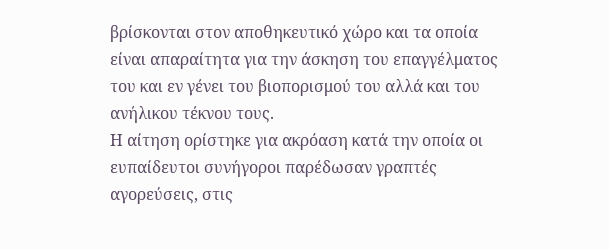βρίσκονται στον αποθηκευτικό χώρο και τα οποία είναι απαραίτητα για την άσκηση του επαγγέλματος του και εν γένει του βιοπορισμού του αλλά και του ανήλικου τέκνου τους.
Η αίτηση ορίστηκε για ακρόαση κατά την οποία οι ευπαίδευτοι συνήγοροι παρέδωσαν γραπτές αγορεύσεις, στις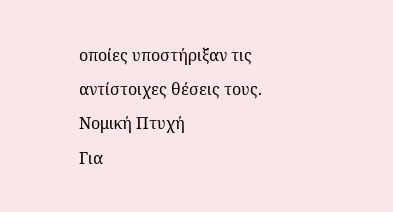οποίες υποστήριξαν τις αντίστοιχες θέσεις τους.
Νομική Πτυχή
Για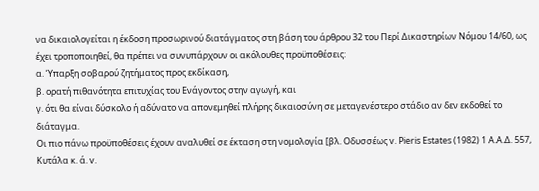να δικαιολογείται η έκδοση προσωρινού διατάγματος στη βάση του άρθρου 32 του Περί Δικαστηρίων Νόμου 14/60, ως έχει τροποποιηθεί, θα πρέπει να συνυπάρχουν οι ακόλουθες προϋποθέσεις:
α. Ύπαρξη σοβαρού ζητήματος προς εκδίκαση,
β. ορατή πιθανότητα επιτυχίας του Ενάγοντος στην αγωγή, και
γ. ότι θα είναι δύσκολο ή αδύνατο να απονεμηθεί πλήρης δικαιοσύνη σε μεταγενέστερο στάδιο αν δεν εκδοθεί το διάταγμα.
Οι πιο πάνω προϋποθέσεις έχουν αναλυθεί σε έκταση στη νομολογία [βλ. Οδυσσέως v. Pieris Estates (1982) 1 Α.Α.Δ. 557, Κυτάλα κ. ά. v.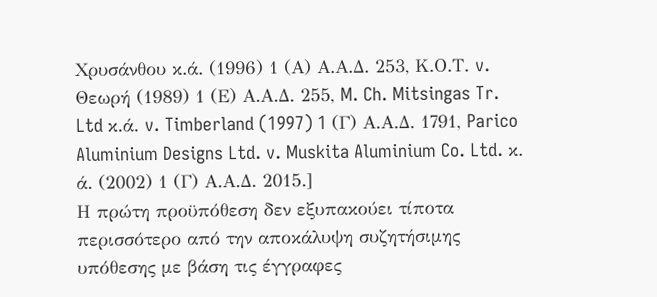Χρυσάνθου κ.ά. (1996) 1 (Α) Α.Α.Δ. 253, Κ.Ο.Τ. v. Θεωρή (1989) 1 (Ε) Α.Α.Δ. 255, M. Ch. Mitsingas Tr. Ltd κ.ά. v. Timberland (1997) 1 (Γ) Α.Α.Δ. 1791, Parico Aluminium Designs Ltd. v. Muskita Aluminium Co. Ltd. κ. ά. (2002) 1 (Γ) Α.Α.Δ. 2015.]
Η πρώτη προϋπόθεση δεν εξυπακούει τίποτα περισσότερο από την αποκάλυψη συζητήσιμης υπόθεσης με βάση τις έγγραφες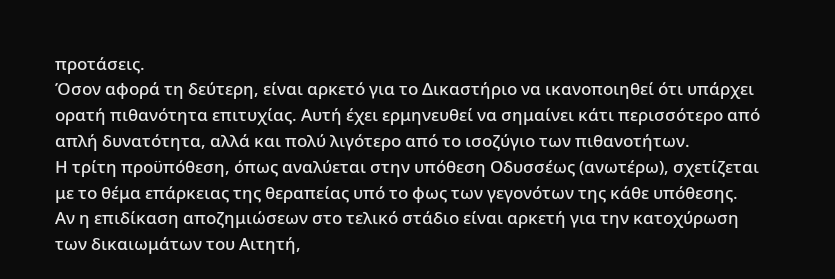προτάσεις.
Όσον αφορά τη δεύτερη, είναι αρκετό για το Δικαστήριο να ικανοποιηθεί ότι υπάρχει ορατή πιθανότητα επιτυχίας. Αυτή έχει ερμηνευθεί να σημαίνει κάτι περισσότερο από απλή δυνατότητα, αλλά και πολύ λιγότερο από το ισοζύγιο των πιθανοτήτων.
Η τρίτη προϋπόθεση, όπως αναλύεται στην υπόθεση Οδυσσέως (ανωτέρω), σχετίζεται με το θέμα επάρκειας της θεραπείας υπό το φως των γεγονότων της κάθε υπόθεσης.
Αν η επιδίκαση αποζημιώσεων στο τελικό στάδιο είναι αρκετή για την κατοχύρωση των δικαιωμάτων του Αιτητή,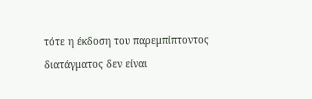τότε η έκδοση του παρεμπίπτοντος διατάγματος δεν είναι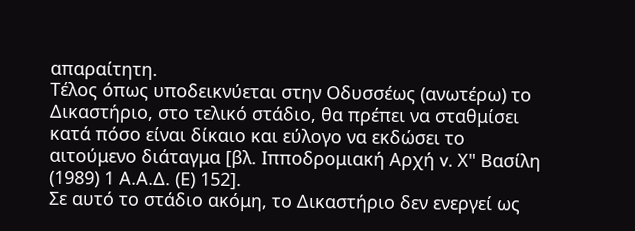απαραίτητη.
Τέλος όπως υποδεικνύεται στην Οδυσσέως (ανωτέρω) το Δικαστήριο, στο τελικό στάδιο, θα πρέπει να σταθμίσει κατά πόσο είναι δίκαιο και εύλογο να εκδώσει το αιτούμενο διάταγμα [βλ. Ιπποδρομιακή Αρχή v. Χ" Βασίλη (1989) 1 Α.Α.Δ. (Ε) 152].
Σε αυτό το στάδιο ακόμη, το Δικαστήριο δεν ενεργεί ως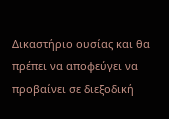Δικαστήριο ουσίας και θα πρέπει να αποφεύγει να προβαίνει σε διεξοδική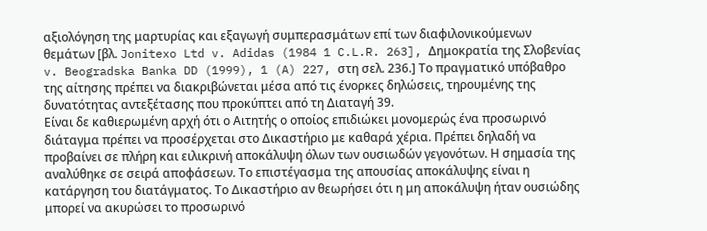αξιολόγηση της μαρτυρίας και εξαγωγή συμπερασμάτων επί των διαφιλονικούμενων θεμάτων [βλ. Jonitexo Ltd v. Adidas (1984 1 C.L.R. 263], Δημοκρατία της Σλοβενίας v. Beogradska Banka DD (1999), 1 (A) 227, στη σελ. 236.] Το πραγματικό υπόβαθρο της αίτησης πρέπει να διακριβώνεται μέσα από τις ένορκες δηλώσεις, τηρουμένης της δυνατότητας αντεξέτασης που προκύπτει από τη Διαταγή 39.
Είναι δε καθιερωμένη αρχή ότι ο Αιτητής ο οποίος επιδιώκει μονομερώς ένα προσωρινό διάταγμα πρέπει να προσέρχεται στο Δικαστήριο με καθαρά χέρια. Πρέπει δηλαδή να προβαίνει σε πλήρη και ειλικρινή αποκάλυψη όλων των ουσιωδών γεγονότων. Η σημασία της αναλύθηκε σε σειρά αποφάσεων. Το επιστέγασμα της απουσίας αποκάλυψης είναι η κατάργηση του διατάγματος. Το Δικαστήριο αν θεωρήσει ότι η μη αποκάλυψη ήταν ουσιώδης μπορεί να ακυρώσει το προσωρινό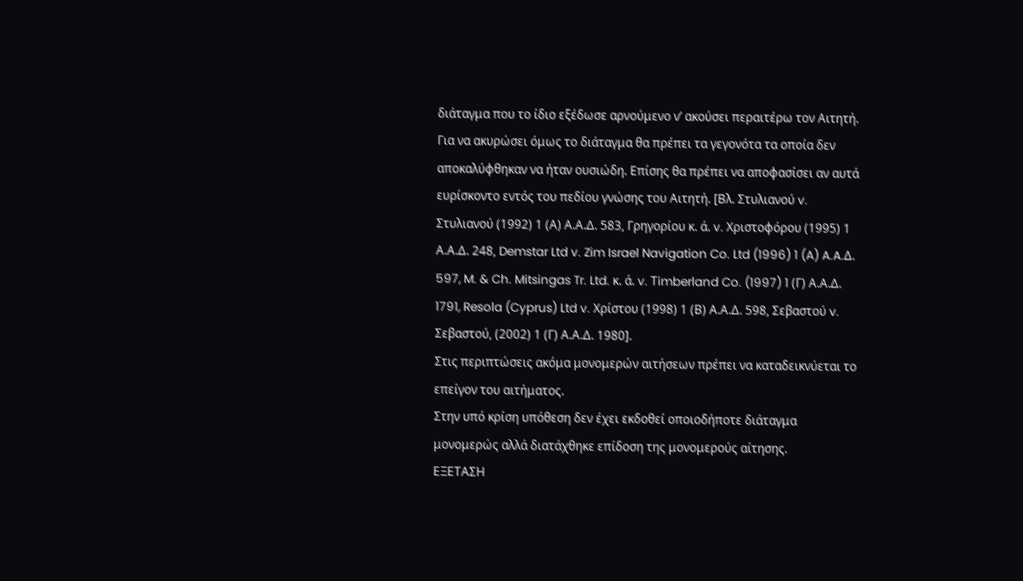διάταγμα που το ίδιο εξέδωσε αρνούμενο ν’ ακούσει περαιτέρω τον Αιτητή. Για να ακυρώσει όμως το διάταγμα θα πρέπει τα γεγονότα τα οποία δεν αποκαλύφθηκαν να ήταν ουσιώδη. Επίσης θα πρέπει να αποφασίσει αν αυτά ευρίσκοντο εντός του πεδίου γνώσης του Αιτητή. [Βλ. Στυλιανού v. Στυλιανού (1992) 1 (Α) Α.Α.Δ. 583, Γρηγορίου κ. ά. v. Χριστοφόρου (1995) 1 Α.Α.Δ. 248, Demstar Ltd v. Zim Israel Navigation Co. Ltd (1996) 1 (A) A.A.Δ. 597, M. & Ch. Mitsingas Tr. Ltd. κ. ά. v. Τimberland Co. (1997) 1 (Γ) Α.Α.Δ. 1791, Resola (Cyprus) Ltd v. Χρίστου (1998) 1 (Β) Α.Α.Δ. 598, Σεβαστού v. Σεβαστού, (2002) 1 (Γ) Α.Α.Δ. 1980].
Στις περιπτώσεις ακόμα μονομερών αιτήσεων πρέπει να καταδεικνύεται το επείγον του αιτήματος.
Στην υπό κρίση υπόθεση δεν έχει εκδοθεί οποιοδήποτε διάταγμα μονομερώς αλλά διατάχθηκε επίδοση της μονομερούς αίτησης.
ΕΞΕΤΑΣΗ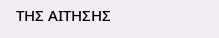ΤΗΣ ΑΙΤΗΣΗΣ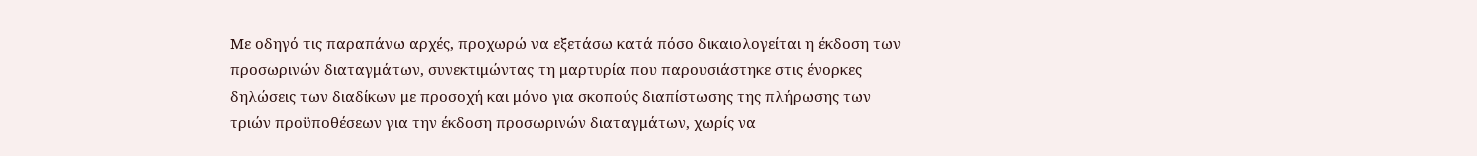Με οδηγό τις παραπάνω αρχές, προχωρώ να εξετάσω κατά πόσο δικαιολογείται η έκδοση των προσωρινών διαταγμάτων, συνεκτιμώντας τη μαρτυρία που παρουσιάστηκε στις ένορκες δηλώσεις των διαδίκων με προσοχή και μόνο για σκοπούς διαπίστωσης της πλήρωσης των τριών προϋποθέσεων για την έκδοση προσωρινών διαταγμάτων, χωρίς να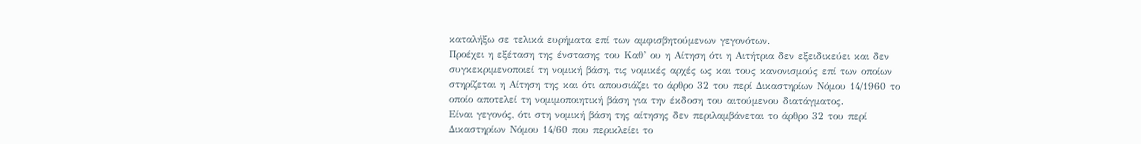καταλήξω σε τελικά ευρήματα επί των αμφισβητούμενων γεγονότων.
Προέχει η εξέταση της ένστασης του Καθ’ ου η Αίτηση ότι η Αιτήτρια δεν εξειδικεύει και δεν συγκεκριμενοποιεί τη νομική βάση, τις νομικές αρχές ως και τους κανονισμούς επί των οποίων στηρίζεται η Αίτηση της και ότι απουσιάζει το άρθρο 32 του περί Δικαστηρίων Νόμου 14/1960 το οποίο αποτελεί τη νομιμοποιητική βάση για την έκδοση του αιτούμενου διατάγματος.
Είναι γεγονός, ότι στη νομική βάση της αίτησης δεν περιλαμβάνεται το άρθρο 32 του περί Δικαστηρίων Νόμου 14/60 που περικλείει το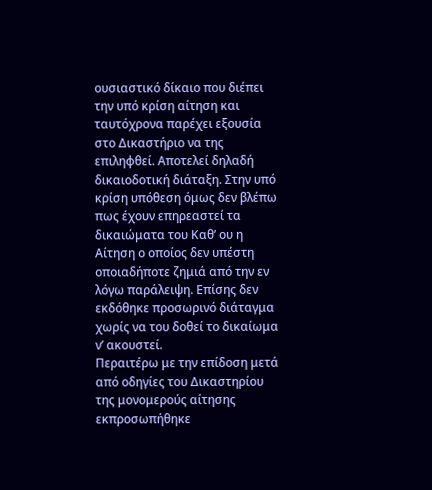ουσιαστικό δίκαιο που διέπει την υπό κρίση αίτηση και ταυτόχρονα παρέχει εξουσία στο Δικαστήριο να της επιληφθεί. Αποτελεί δηλαδή δικαιοδοτική διάταξη. Στην υπό κρίση υπόθεση όμως δεν βλέπω πως έχουν επηρεαστεί τα δικαιώματα του Καθ’ ου η Αίτηση ο οποίος δεν υπέστη οποιαδήποτε ζημιά από την εν λόγω παράλειψη. Επίσης δεν εκδόθηκε προσωρινό διάταγμα χωρίς να του δοθεί το δικαίωμα ν’ ακουστεί.
Περαιτέρω με την επίδοση μετά από οδηγίες του Δικαστηρίου της μονομερούς αίτησης εκπροσωπήθηκε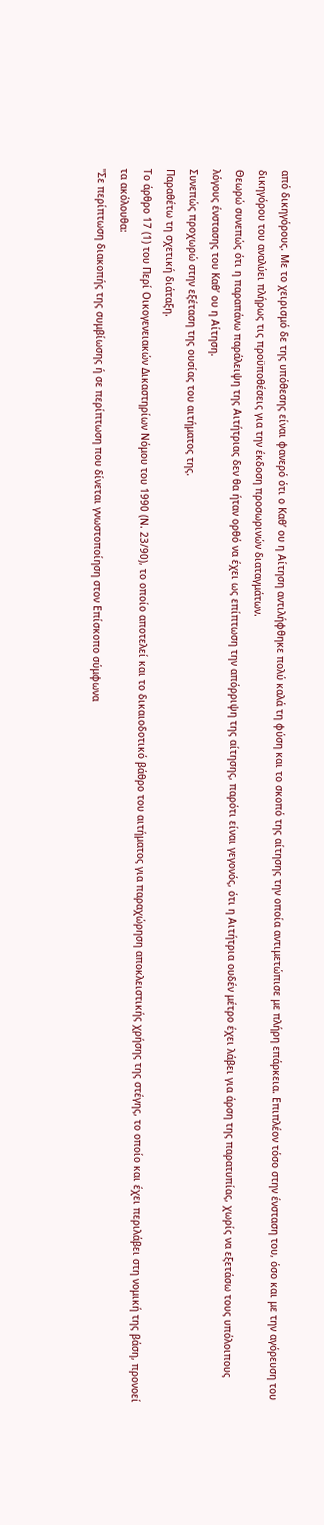από δικηγόρους. Με το χειρισμό δε της υπόθεσης είναι φανερό ότι ο Καθ’ ου η Αίτηση αντιλήφθηκε πολύ καλά τη φύση και το σκοπό της αίτησης την οποία αντιμετώπισε με πλήρη επάρκεια. Επιπλέον τόσο στην ένσταση του, όσο και με την αγόρευση του δικηγόρου του αναλύει πλήρως τις προϋποθέσεις για την έκδοση προσωρινών διαταγμάτων.
Θεωρώ συνεπώς ότι η παραπάνω παράλειψη της Αιτήτριας δεν θα ήταν ορθό να έχει ως επίπτωση την απόρριψη της αίτησης, παρότι είναι γεγονός, ότι η Αιτήτρια ουδέν μέτρο έχει λάβει για άρση της παρατυπίας, χωρίς να εξετάσω τους υπόλοιπους λόγους ένστασης του Καθ’ ου η Αίτηση.
Συνεπώς προχωρώ στην εξέταση της ουσίας του αιτήματος της.
Παραθέτω τη σχετική διάταξη.
Το άρθρο 17 (1) του Περί Οικογενειακών Δικαστηρίων Νόμου του 1990 (Ν. 23/90), το οποίο αποτελεί και το δικαιοδοτικό βάθρο του αιτήματος για παραχώρηση αποκλειστικής χρήσης της στέγης, το οποίο και έχει περιλάβει στη νομική της βάση, προνοεί τα ακόλουθα:
"Σε περίπτωση διακοπής της συμβίωσης ή σε περίπτωση που δίνεται γνωστοποίηση στον Επίσκοπο σύμφωνα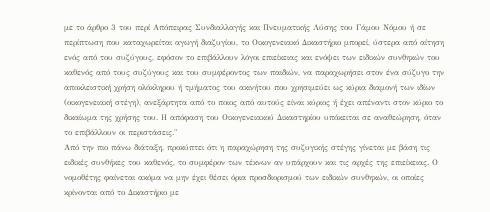με το άρθρο 3 του περί Απόπειρας Συνδιαλλαγής και Πνευματικής Λύσης του Γάμου Νόμου ή σε περίπτωση που καταχωρείται αγωγή διαζυγίου, το Οικογενειακό Δικαστήριο μπορεί, ύστερα από αίτηση ενός από του συζύγους, εφόσον το επιβάλλουν λόγοι επιείκειας και ενόψει των ειδικών συνθηκών του καθενός από τους συζύγους και του συμφέροντος των παιδιών, να παραχωρήσει στον ένα σύζυγο την αποκλειστική χρήση ολόκληρου ή τμήματος του ακινήτου που χρησιμεύει ως κύρια διαμονή των ιδίων (οικογενειακή στέγη), ανεξάρτητα από το ποιος από αυτούς είναι κύριος ή έχει απέναντι στον κύριο το δικαίωμα της χρήσης του. Η απόφαση του Οικογενειακού Δικαστηρίου υπόκειται σε αναθεώρηση, όταν το επιβάλλουν οι περιστάσεις."
Από την πιο πάνω διάταξη, προκύπτει ότι η παραχώρηση της συζυγικής στέγης γίνεται με βάση τις ειδικές συνθήκες του καθενός, το συμφέρον των τέκνων αν υπάρχουν και τις αρχές της επιείκειας. Ο νομοθέτης φαίνεται ακόμα να μην έχει θέσει όρια προσδιορισμού των ειδικών συνθηκών, οι οποίες κρίνονται από το Δικαστήριο με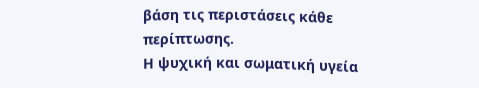βάση τις περιστάσεις κάθε περίπτωσης.
Η ψυχική και σωματική υγεία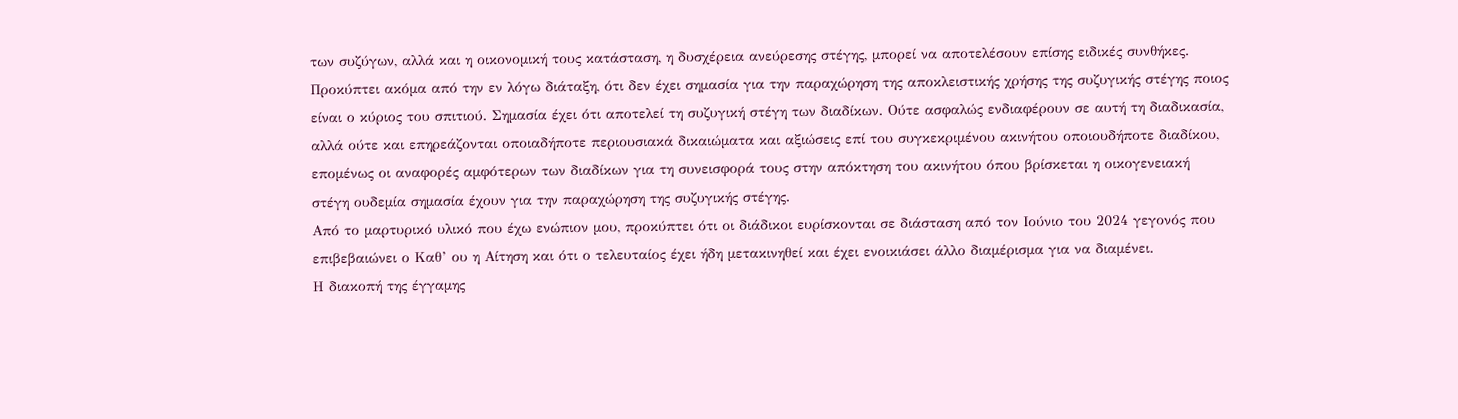των συζύγων, αλλά και η οικονομική τους κατάσταση, η δυσχέρεια ανεύρεσης στέγης, μπορεί να αποτελέσουν επίσης ειδικές συνθήκες.
Προκύπτει ακόμα από την εν λόγω διάταξη, ότι δεν έχει σημασία για την παραχώρηση της αποκλειστικής χρήσης της συζυγικής στέγης ποιος είναι ο κύριος του σπιτιού. Σημασία έχει ότι αποτελεί τη συζυγική στέγη των διαδίκων. Ούτε ασφαλώς ενδιαφέρουν σε αυτή τη διαδικασία, αλλά ούτε και επηρεάζονται οποιαδήποτε περιουσιακά δικαιώματα και αξιώσεις επί του συγκεκριμένου ακινήτου οποιουδήποτε διαδίκου, επομένως οι αναφορές αμφότερων των διαδίκων για τη συνεισφορά τους στην απόκτηση του ακινήτου όπου βρίσκεται η οικογενειακή στέγη ουδεμία σημασία έχουν για την παραχώρηση της συζυγικής στέγης.
Από το μαρτυρικό υλικό που έχω ενώπιον μου, προκύπτει ότι οι διάδικοι ευρίσκονται σε διάσταση από τον Ιούνιο του 2024 γεγονός που επιβεβαιώνει ο Καθ’ ου η Αίτηση και ότι ο τελευταίος έχει ήδη μετακινηθεί και έχει ενοικιάσει άλλο διαμέρισμα για να διαμένει.
Η διακοπή της έγγαμης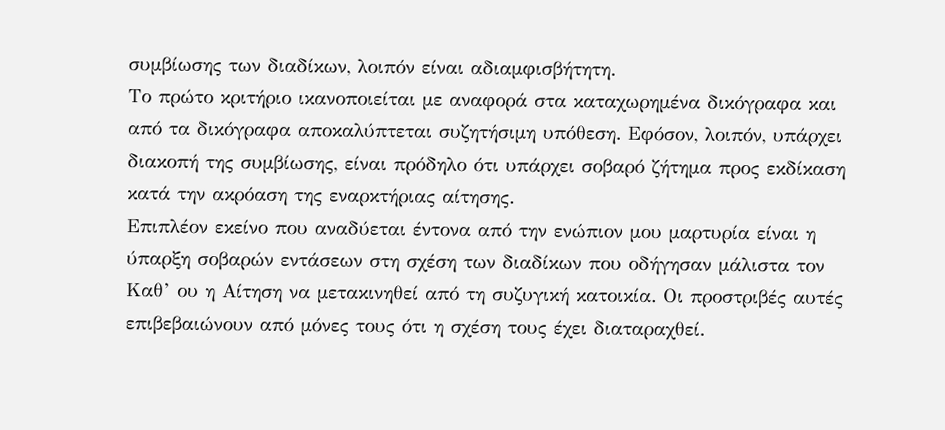συμβίωσης των διαδίκων, λοιπόν είναι αδιαμφισβήτητη.
Το πρώτο κριτήριο ικανοποιείται με αναφορά στα καταχωρημένα δικόγραφα και από τα δικόγραφα αποκαλύπτεται συζητήσιμη υπόθεση. Εφόσον, λοιπόν, υπάρχει διακοπή της συμβίωσης, είναι πρόδηλο ότι υπάρχει σοβαρό ζήτημα προς εκδίκαση κατά την ακρόαση της εναρκτήριας αίτησης.
Επιπλέον εκείνο που αναδύεται έντονα από την ενώπιον μου μαρτυρία είναι η ύπαρξη σοβαρών εντάσεων στη σχέση των διαδίκων που οδήγησαν μάλιστα τον Καθ’ ου η Αίτηση να μετακινηθεί από τη συζυγική κατοικία. Οι προστριβές αυτές επιβεβαιώνουν από μόνες τους ότι η σχέση τους έχει διαταραχθεί.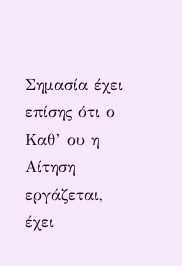Σημασία έχει επίσης ότι ο Καθ’ ου η Αίτηση εργάζεται, έχει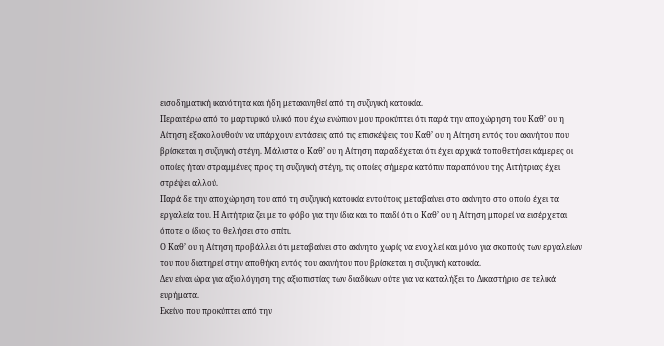εισοδηματική ικανότητα και ήδη μετακινηθεί από τη συζυγική κατοικία.
Περαιτέρω από το μαρτυρικό υλικό που έχω ενώπιον μου προκύπτει ότι παρά την αποχώρηση του Καθ’ ου η Αίτηση εξακολουθούν να υπάρχουν εντάσεις από τις επισκέψεις του Καθ’ ου η Αίτηση εντός του ακινήτου που βρίσκεται η συζυγική στέγη. Μάλιστα ο Καθ’ ου η Αίτηση παραδέχεται ότι έχει αρχικά τοποθετήσει κάμερες οι οποίες ήταν στραμμένες προς τη συζυγική στέγη, τις οποίες σήμερα κατόπιν παραπόνου της Αιτήτριας έχει στρέψει αλλού.
Παρά δε την αποχώρηση του από τη συζυγική κατοικία εντούτοις μεταβαίνει στο ακίνητο στο οποίο έχει τα εργαλεία του. Η Αιτήτρια ζει με το φόβο για την ίδια και το παιδί ότι ο Καθ’ ου η Αίτηση μπορεί να εισέρχεται όποτε ο ίδιος το θελήσει στο σπίτι.
Ο Καθ’ ου η Αίτηση προβάλλει ότι μεταβαίνει στο ακίνητο χωρίς να ενοχλεί και μόνο για σκοπούς των εργαλείων του που διατηρεί στην αποθήκη εντός του ακινήτου που βρίσκεται η συζυγική κατοικία.
Δεν είναι ώρα για αξιολόγηση της αξιοπιστίας των διαδίκων ούτε για να καταλήξει το Δικαστήριο σε τελικά ευρήματα.
Εκείνο που προκύπτει από την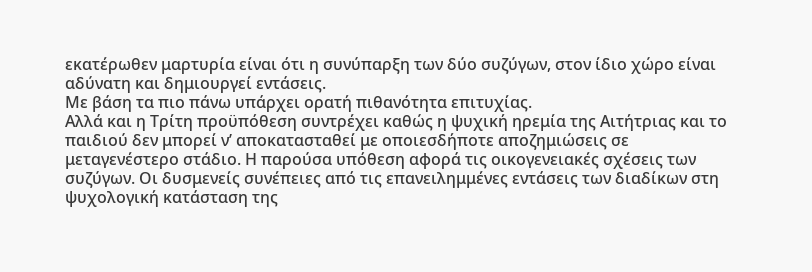εκατέρωθεν μαρτυρία είναι ότι η συνύπαρξη των δύο συζύγων, στον ίδιο χώρο είναι αδύνατη και δημιουργεί εντάσεις.
Με βάση τα πιο πάνω υπάρχει ορατή πιθανότητα επιτυχίας.
Αλλά και η Τρίτη προϋπόθεση συντρέχει καθώς η ψυχική ηρεμία της Αιτήτριας και το παιδιού δεν μπορεί ν’ αποκατασταθεί με οποιεσδήποτε αποζημιώσεις σε μεταγενέστερο στάδιο. Η παρούσα υπόθεση αφορά τις οικογενειακές σχέσεις των συζύγων. Οι δυσμενείς συνέπειες από τις επανειλημμένες εντάσεις των διαδίκων στη ψυχολογική κατάσταση της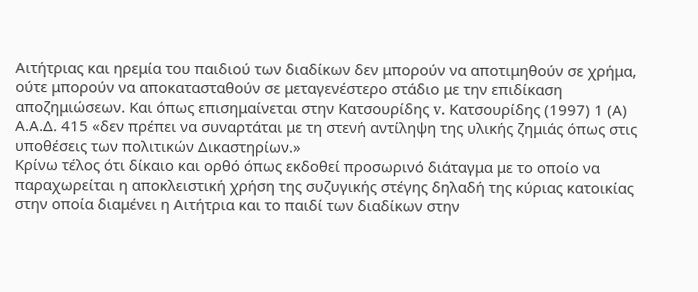Αιτήτριας και ηρεμία του παιδιού των διαδίκων δεν μπορούν να αποτιμηθούν σε χρήμα, ούτε μπορούν να αποκατασταθούν σε μεταγενέστερο στάδιο με την επιδίκαση αποζημιώσεων. Και όπως επισημαίνεται στην Κατσουρίδης v. Κατσουρίδης (1997) 1 (Α) Α.Α.Δ. 415 «δεν πρέπει να συναρτάται με τη στενή αντίληψη της υλικής ζημιάς όπως στις υποθέσεις των πολιτικών Δικαστηρίων.»
Κρίνω τέλος ότι δίκαιο και ορθό όπως εκδοθεί προσωρινό διάταγμα με το οποίο να παραχωρείται η αποκλειστική χρήση της συζυγικής στέγης δηλαδή της κύριας κατοικίας στην οποία διαμένει η Αιτήτρια και το παιδί των διαδίκων στην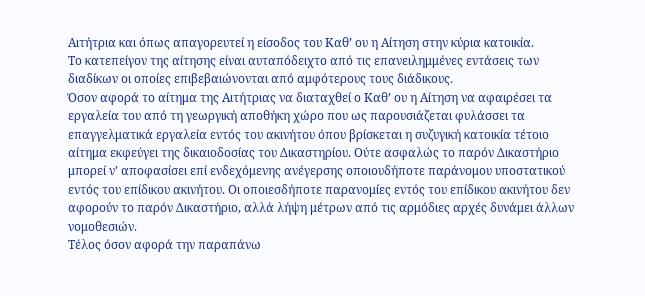Αιτήτρια και όπως απαγορευτεί η είσοδος του Καθ’ ου η Αίτηση στην κύρια κατοικία.
Το κατεπείγον της αίτησης είναι αυταπόδειχτο από τις επανειλημμένες εντάσεις των διαδίκων οι οποίες επιβεβαιώνονται από αμφότερους τους διάδικους.
Όσον αφορά το αίτημα της Αιτήτριας να διαταχθεί ο Καθ’ ου η Αίτηση να αφαιρέσει τα εργαλεία του από τη γεωργική αποθήκη χώρο που ως παρουσιάζεται φυλάσσει τα επαγγελματικά εργαλεία εντός του ακινήτου όπου βρίσκεται η συζυγική κατοικία τέτοιο αίτημα εκφεύγει της δικαιοδοσίας του Δικαστηρίου. Ούτε ασφαλώς το παρόν Δικαστήριο μπορεί ν’ αποφασίσει επί ενδεχόμενης ανέγερσης οποιουδήποτε παράνομου υποστατικού εντός του επίδικου ακινήτου. Οι οποιεσδήποτε παρανομίες εντός του επίδικου ακινήτου δεν αφορούν το παρόν Δικαστήριο, αλλά λήψη μέτρων από τις αρμόδιες αρχές δυνάμει άλλων νομοθεσιών.
Τέλος όσον αφορά την παραπάνω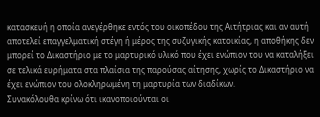κατασκευή η οποία ανεγέρθηκε εντός του οικοπέδου της Αιτήτριας και αν αυτή αποτελεί επαγγελματική στέγη ή μέρος της συζυγικής κατοικίας, η αποθήκης δεν μπορεί το Δικαστήριο με το μαρτυρικό υλικό που έχει ενώπιον του να καταλήξει σε τελικά ευρήματα στα πλαίσια της παρούσας αίτησης, χωρίς το Δικαστήριο να έχει ενώπιον του ολοκληρωμένη τη μαρτυρία των διαδίκων.
Συνακόλουθα κρίνω ότι ικανοποιούνται οι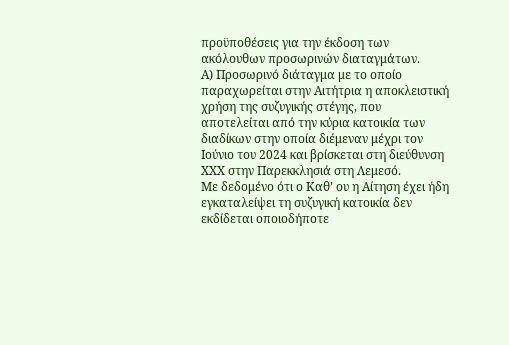προϋποθέσεις για την έκδοση των ακόλουθων προσωρινών διαταγμάτων.
Α) Προσωρινό διάταγμα με το οποίο παραχωρείται στην Αιτήτρια η αποκλειστική χρήση της συζυγικής στέγης, που αποτελείται από την κύρια κατοικία των διαδίκων στην οποία διέμεναν μέχρι τον Ιούνιο του 2024 και βρίσκεται στη διεύθυνση ΧΧΧ στην Παρεκκλησιά στη Λεμεσό.
Με δεδομένο ότι ο Καθ’ ου η Αίτηση έχει ήδη εγκαταλείψει τη συζυγική κατοικία δεν εκδίδεται οποιοδήποτε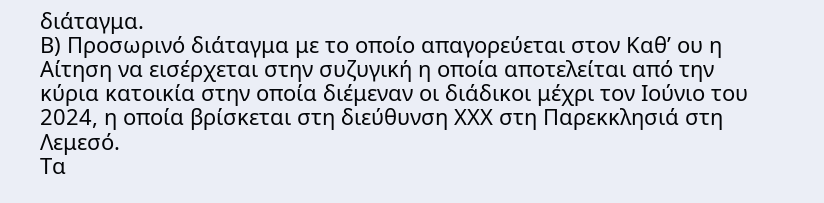διάταγμα.
Β) Προσωρινό διάταγμα με το οποίο απαγορεύεται στον Καθ’ ου η Αίτηση να εισέρχεται στην συζυγική η οποία αποτελείται από την κύρια κατοικία στην οποία διέμεναν οι διάδικοι μέχρι τον Ιούνιο του 2024, η οποία βρίσκεται στη διεύθυνση ΧΧΧ στη Παρεκκλησιά στη Λεμεσό.
Τα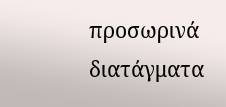προσωρινά διατάγματα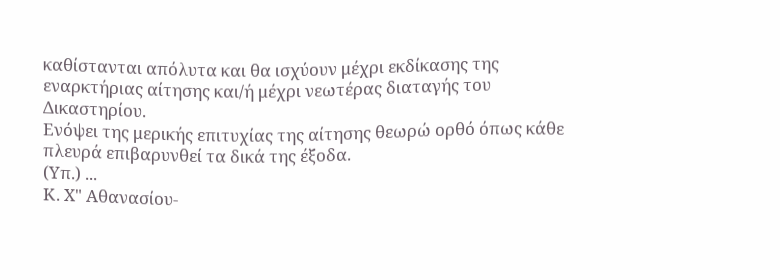καθίστανται απόλυτα και θα ισχύουν μέχρι εκδίκασης της εναρκτήριας αίτησης και/ή μέχρι νεωτέρας διαταγής του Δικαστηρίου.
Ενόψει της μερικής επιτυχίας της αίτησης θεωρώ ορθό όπως κάθε πλευρά επιβαρυνθεί τα δικά της έξοδα.
(Υπ.) ...
Κ. Χ" Αθανασίου-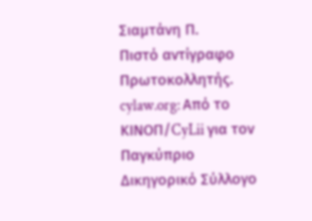Σιαμτάνη Π.
Πιστό αντίγραφο
Πρωτοκολλητής.
cylaw.org: Από το ΚΙΝOΠ/CyLii για τον Παγκύπριο Δικηγορικό Σύλλογο